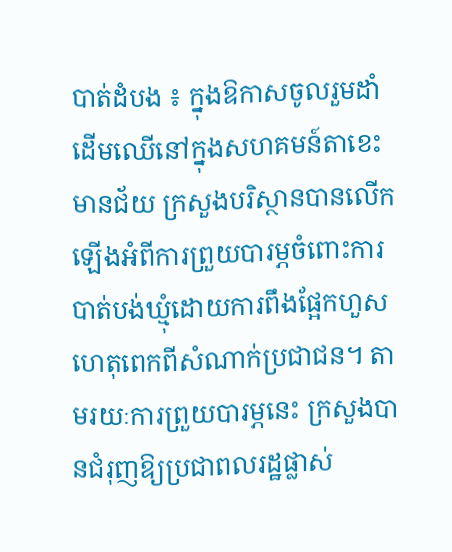បាត់ដំបង ៖ ក្នុងឱកាសចូលរួមដាំដើមឈើនៅក្នុងសហគមន៍តាខេះមានជ័យ ក្រសួងបរិស្ថានបានលើកឡើងអំពីការព្រួយបារម្ភចំពោះការបាត់បង់ឃ្មុំដោយការពឹងផ្អែកហួសហេតុពេកពីសំណាក់ប្រជាជន។ តាមរយៈការព្រួយបារម្ភនេះ ក្រសួងបានជំរុញឱ្យប្រជាពលរដ្ឋផ្លាស់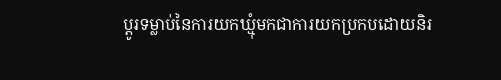ប្ដូរទម្លាប់នៃការយកឃ្មុំមកជាការយកប្រកបដោយនិរ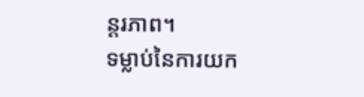ន្ដរភាព។
ទម្លាប់នៃការយក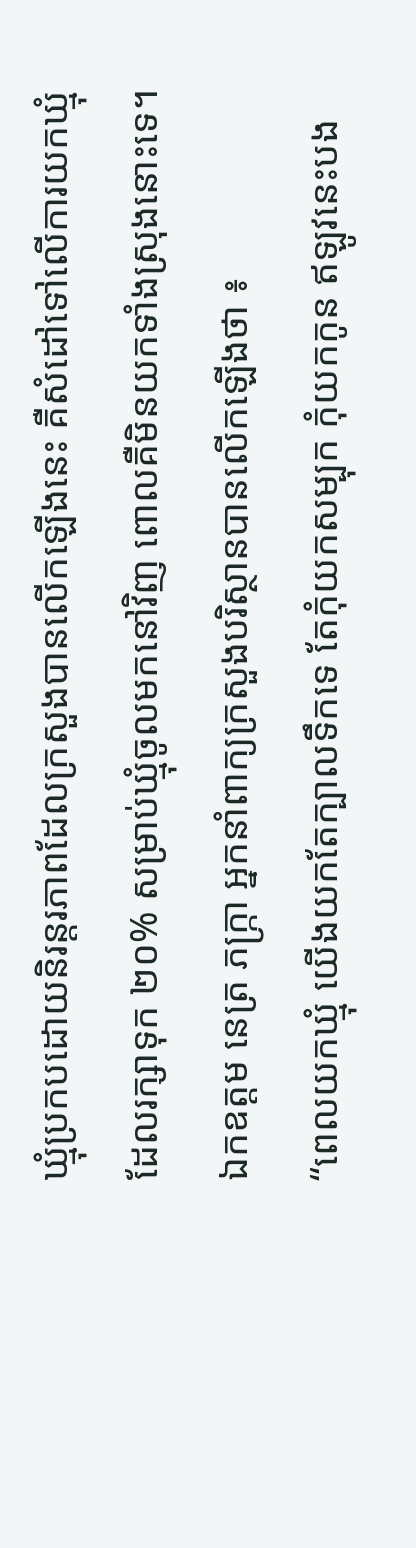ឃ្មុំប្រកបដោយនិរន្ដរភាពដែលក្រសួងបានលើកឡើងនេះ គឺសំដៅទៅលើការយកឃ្មុំដែលរក្សាទុក ២០% សម្រាប់ឃ្មុំចូលមកនៅវិញ ពោលគឺមិនយកទាំងស្រុងនោះទេ។
ឯកឧត្តម នេត្រ ភក្ក្រា អ្នកនាំពាក្យក្រសួងបរិស្ថានបានលើកឡើងថា ៖
“ពេលយកឃ្មុំ យើងយកតែក្បាលទឹកទេ តែកុំយកសម្បុក កុំយកកូន ឥឡូវនេះបង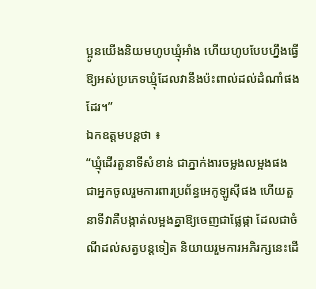ប្អូនយើងនិយមហូបឃ្មុំអាំង ហើយហូបបែបហ្នឹងធ្វើឱ្យអស់ប្រភេទឃ្មុំដែលវានឹងប៉ះពាល់ដល់ដំណាំផងដែរ។”
ឯកឧត្តមបន្តថា ៖
“ឃ្មុំដើរតួនាទីសំខាន់ ជាភ្នាក់ងារចម្លងលម្អងផង ជាអ្នកចូលរួមការពារប្រព័ន្ធអេកូឡូស៊ីផង ហើយតួនាទីវាគឺបង្កាត់លម្អងគ្នាឱ្យចេញជាផ្លែផ្កា ដែលជាចំណីដល់សត្វបន្តទៀត និយាយរួមការអភិរក្សនេះដើ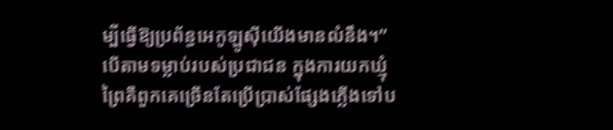ម្បីធ្វើឱ្យប្រព័ន្ធអេកូឡូស៊ីយើងមានលំនឹង។”
បើតាមទម្លាប់របស់ប្រជាជន ក្នុងការយកឃ្មុំព្រៃគឺពួកគេច្រើនតែប្រើប្រាស់ផ្សែងភ្លើងទៅប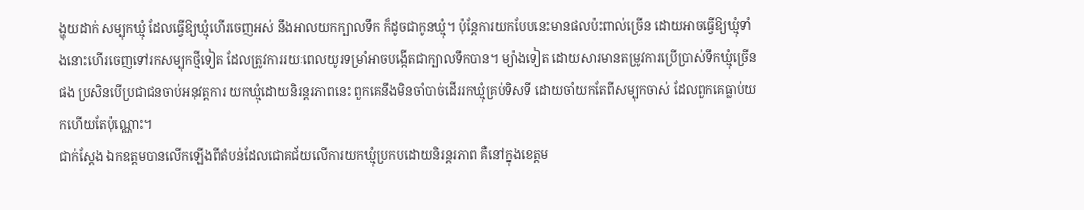ង្ហុយដាក់ សម្បុកឃ្មុំ ដែលធ្វើឱ្យឃ្មុំហើរចេញអស់ នឹងអាលយកក្បាលទឹក ក៏ដូចជាកូនឃ្មុំ។ ប៉ុន្តែការយកបែបនេះមានផលប៉ះពាល់ច្រើន ដោយអាចធ្វើឱ្យឃ្មុំទាំងនោះហើរចេញទៅរកសម្បុកថ្មីទៀត ដែលត្រូវការរយៈពេលយូរទម្រាំអាចបង្កើតជាក្បាលទឹកបាន។ ម្យ៉ាងទៀត ដោយសារមានតម្រូវការប្រើប្រាស់ទឹកឃ្មុំច្រើនផង ប្រសិនបើប្រជាជនចាប់អនុវត្តការ យកឃ្មុំដោយនិរន្តរភាពនេះ ពួកគេនឹងមិនចាំបាច់ដើររកឃ្មុំគ្រប់ទិសទី ដោយចាំយកតែពីសម្បុកចាស់ ដែលពួកគេធ្លាប់យកហើយតែប៉ុណ្ណោះ។
ជាក់ស្ដែង ឯកឧត្តមបានលើកឡើងពីតំបន់ដែលជោគជ័យលើការយកឃ្មុំប្រកបដោយនិរន្តរភាព គឺនៅក្នុងខេត្តម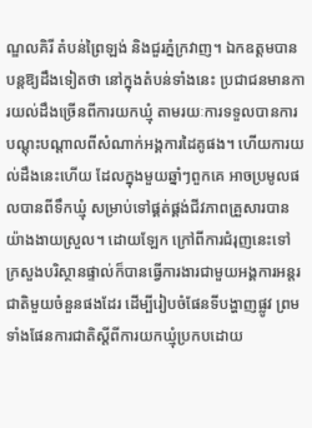ណ្ឌលគិរី តំបន់ព្រៃឡង់ និងជួរភ្នំក្រវាញ។ ឯកឧត្តមបានបន្តឱ្យដឹងទៀតថា នៅក្នុងតំបន់ទាំងនេះ ប្រជាជនមានការយល់ដឹងច្រើនពីការយកឃ្មុំ តាមរយៈការទទួលបានការ បណ្ដុះបណ្ដាលពីសំណាក់អង្គការដៃគូផង។ ហើយការយល់ដឹងនេះហើយ ដែលក្នុងមួយឆ្នាំៗពួកគេ អាចប្រមូលផលបានពីទឹកឃ្មុំ សម្រាប់ទៅផ្គត់ផ្គង់ជីវភាពគ្រួសារបានយ៉ាងងាយស្រួល។ ដោយឡែក ក្រៅពីការជំរុញនេះទៅ ក្រសួងបរិស្ថានផ្ទាល់ក៏បានធ្វើការងារជាមួយអង្គការអន្តរជាតិមួយចំនួនផងដែរ ដើម្បីរៀបចំផែនទីបង្ហាញផ្លូវ ព្រមទាំងផែនការជាតិស្ដីពីការយកឃ្មុំប្រកបដោយ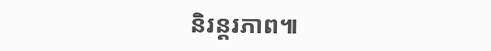និរន្ដរភាព៕